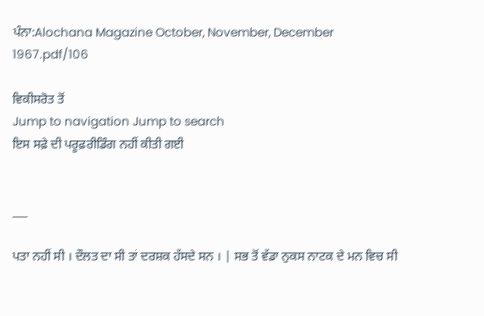ਪੰਨਾ:Alochana Magazine October, November, December 1967.pdf/106

ਵਿਕੀਸਰੋਤ ਤੋਂ
Jump to navigation Jump to search
ਇਸ ਸਫ਼ੇ ਦੀ ਪਰੂਫ਼ਰੀਡਿੰਗ ਨਹੀਂ ਕੀਤੀ ਗਈ


___

ਪਤਾ ਨਹੀਂ ਸੀ । ਦੌਲਤ ਦਾ ਸੀ ਤਾਂ ਦਰਸ਼ਕ ਹੱਸਦੇ ਸਨ । | ਸਭ ਤੋਂ ਵੱਡਾ ਨੁਕਸ ਨਾਟਕ ਦੇ ਮਨ ਵਿਚ ਸੀ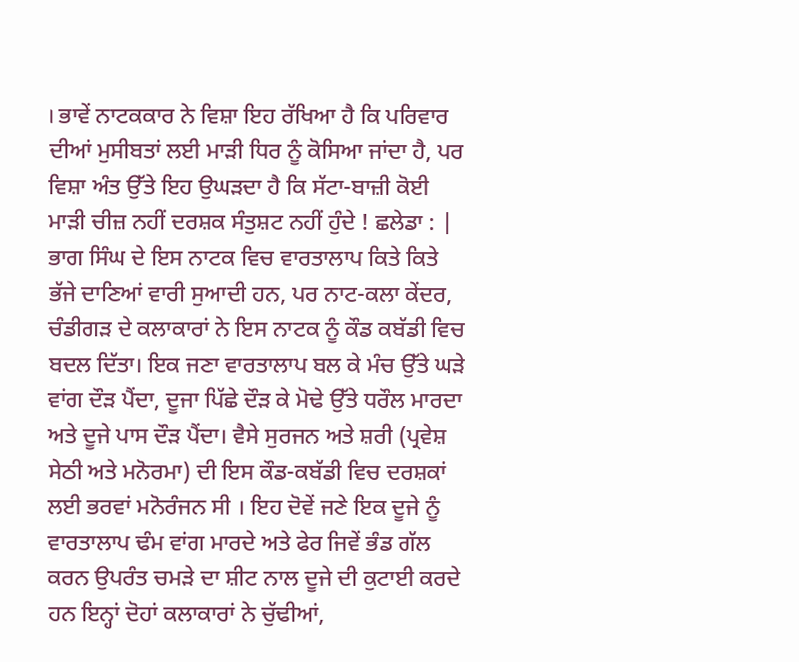। ਭਾਵੇਂ ਨਾਟਕਕਾਰ ਨੇ ਵਿਸ਼ਾ ਇਹ ਰੱਖਿਆ ਹੈ ਕਿ ਪਰਿਵਾਰ ਦੀਆਂ ਮੁਸੀਬਤਾਂ ਲਈ ਮਾੜੀ ਧਿਰ ਨੂੰ ਕੋਸਿਆ ਜਾਂਦਾ ਹੈ, ਪਰ ਵਿਸ਼ਾ ਅੰਤ ਉੱਤੇ ਇਹ ਉਘੜਦਾ ਹੈ ਕਿ ਸੱਟਾ-ਬਾਜ਼ੀ ਕੋਈ ਮਾੜੀ ਚੀਜ਼ ਨਹੀਂ ਦਰਸ਼ਕ ਸੰਤੁਸ਼ਟ ਨਹੀਂ ਹੁੰਦੇ ! ਛਲੇਡਾ : | ਭਾਗ ਸਿੰਘ ਦੇ ਇਸ ਨਾਟਕ ਵਿਚ ਵਾਰਤਾਲਾਪ ਕਿਤੇ ਕਿਤੇ ਭੱਜੇ ਦਾਣਿਆਂ ਵਾਰੀ ਸੁਆਦੀ ਹਨ, ਪਰ ਨਾਟ-ਕਲਾ ਕੇਂਦਰ, ਚੰਡੀਗੜ ਦੇ ਕਲਾਕਾਰਾਂ ਨੇ ਇਸ ਨਾਟਕ ਨੂੰ ਕੌਡ ਕਬੱਡੀ ਵਿਚ ਬਦਲ ਦਿੱਤਾ। ਇਕ ਜਣਾ ਵਾਰਤਾਲਾਪ ਬਲ ਕੇ ਮੰਚ ਉੱਤੇ ਘੜੇ ਵਾਂਗ ਦੌੜ ਪੈਂਦਾ, ਦੂਜਾ ਪਿੱਛੇ ਦੌੜ ਕੇ ਮੋਢੇ ਉੱਤੇ ਧਰੌਲ ਮਾਰਦਾ ਅਤੇ ਦੂਜੇ ਪਾਸ ਦੌੜ ਪੈਂਦਾ। ਵੈਸੇ ਸੁਰਜਨ ਅਤੇ ਸ਼ਰੀ (ਪ੍ਰਵੇਸ਼ ਸੇਠੀ ਅਤੇ ਮਨੋਰਮਾ) ਦੀ ਇਸ ਕੌਡ-ਕਬੱਡੀ ਵਿਚ ਦਰਸ਼ਕਾਂ ਲਈ ਭਰਵਾਂ ਮਨੋਰੰਜਨ ਸੀ । ਇਹ ਦੋਵੇਂ ਜਣੇ ਇਕ ਦੂਜੇ ਨੂੰ ਵਾਰਤਾਲਾਪ ਢੰਮ ਵਾਂਗ ਮਾਰਦੇ ਅਤੇ ਫੇਰ ਜਿਵੇਂ ਭੰਡ ਗੱਲ ਕਰਨ ਉਪਰੰਤ ਚਮੜੇ ਦਾ ਸ਼ੀਟ ਨਾਲ ਦੂਜੇ ਦੀ ਕੁਟਾਈ ਕਰਦੇ ਹਨ ਇਨ੍ਹਾਂ ਦੋਹਾਂ ਕਲਾਕਾਰਾਂ ਨੇ ਚੁੱਢੀਆਂ,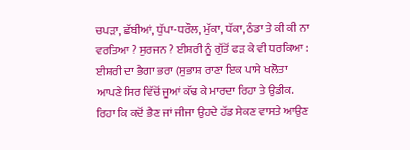ਚਪੜਾ, ਛੱਬੀਆਂ, ਧੁੱਪਾ-ਧਰੌਲ, ਮੁੱਕਾ, ਧੱਕਾ, ਠੰਡਾ ਤੇ ਕੀ ਕੀ ਨਾ ਵਰਤਿਆ ? ਸੁਰਜਨ ? ਈਸ਼ਰੀ ਨੂੰ ਗੁੱਤੋਂ ਫੜ ਕੇ ਵੀ ਧਰਕਿਆ : ਈਸ਼ਰੀ ਦਾ ਭੈਗਾ ਭਰਾ (ਸੁਭਾਸ਼ ਰਾਣਾ ਇਕ ਪਾਸੇ ਖਲੋਤਾ ਆਪਣੇ ਸਿਰ ਵਿੱਚੋਂ ਜੂਆਂ ਕੱਢ ਕੇ ਮਾਰਦਾ ਰਿਹਾ ਤੇ ਉਡੀਕ. ਰਿਹਾ ਕਿ ਕਦੋਂ ਭੈਣ ਜਾਂ ਜੀਜਾ ਉਹਦੇ ਹੱਡ ਸੇਕਣ ਵਾਸਤੇ ਆਉਣ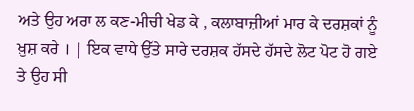ਅਤੇ ਉਹ ਅਰਾ ਲ ਕਣ-ਮੀਚੀ ਖੇਡ ਕੇ , ਕਲਾਬਾਜ਼ੀਆਂ ਮਾਰ ਕੇ ਦਰਸ਼ਕਾਂ ਨੂੰ ਖ਼ੁਸ਼ ਕਰੇ । | ਇਕ ਵਾਧੇ ਉੱਤੇ ਸਾਰੇ ਦਰਸ਼ਕ ਹੱਸਦੇ ਹੱਸਦੇ ਲੋਟ ਪੋਟ ਹੋ ਗਏ ਤੇ ਉਹ ਸੀ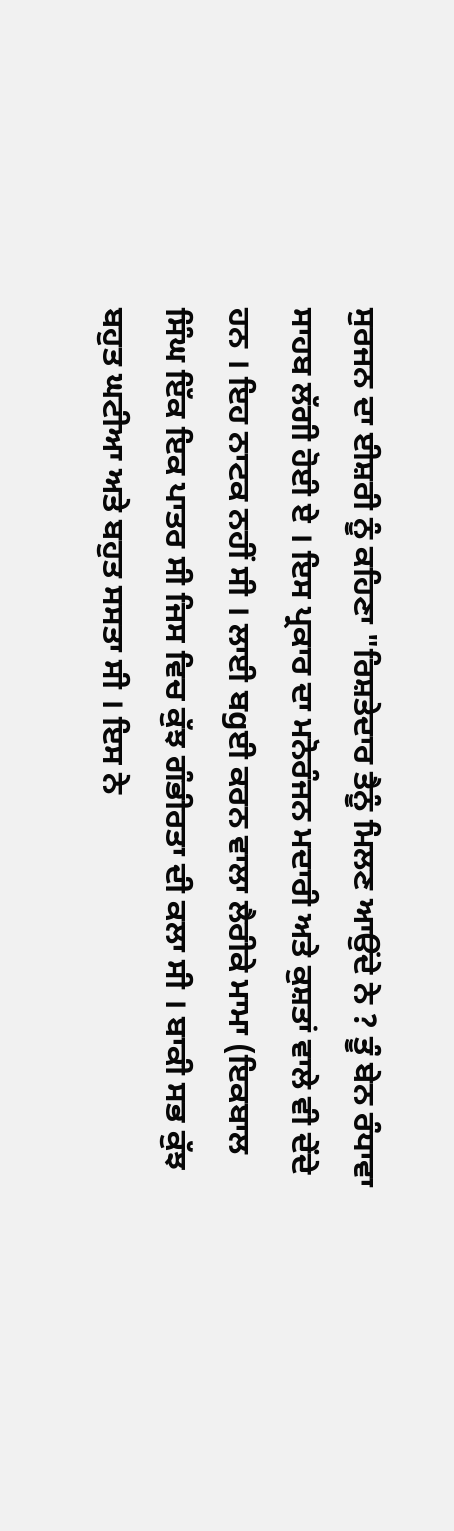ਸੁਰਜਨ ਦਾ ਈਸ਼ਰੀ ਨੂੰ ਕਹਿਣਾ "ਰਿਸ਼ਤੇਦਾਰ ਤੈਨੂੰ ਮਿਲਣ ਆਉਂਦੇ ਨੇ ? ਤੂੰ ਬੇਨ ਰੰਧਾਵਾ ਸਾਹਬ ਲੱਗੀ ਹੋਈ ਏ । ਇਸ ਪ੍ਰਕਾਰ ਦਾ ਮਨੋਰੰਜਨ ਮਦਾਰੀ ਅਤੇ ਕੁਸ਼ਤਾਂ ਵਾਲੇ ਵੀ ਦੇਂਦੇ ਹਨ । ਇਹ ਨਾਟਕ ਨਹੀਂ ਸੀ । ਲਾਈ ਬgਈ ਕਰਨ ਵਾਲਾ ਲੈਰੀਕੇ ਮਾਮਾ (ਇਕਬਾਲ ਸਿੰਘ ਇੱਕ ਇਕ ਪਾਤਰ ਸੀ ਜਿਸ ਵਿਚ ਕੁੱਝ ਗੰਭੀਰਤਾ ਦੀ ਕਲਾ ਸੀ । ਬਾਕੀ ਸਭ ਕੁੱਝ ਬਹੁਤ ਘਟੀਆ ਅਤੇ ਬਹੁਤ ਸਸਤਾ ਸੀ । ਇਸ ਨੇ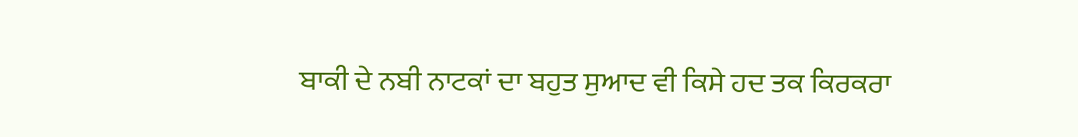ਬਾਕੀ ਦੇ ਨਬੀ ਨਾਟਕਾਂ ਦਾ ਬਹੁਤ ਸੁਆਦ ਵੀ ਕਿਸੇ ਹਦ ਤਕ ਕਿਰਕਰਾ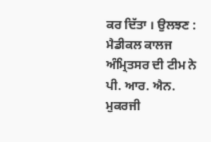ਕਰ ਦਿੱਤਾ । ਉਲਝਣ : ਮੈਡੀਕਲ ਕਾਲਜ ਅੰਮ੍ਰਿਤਸਰ ਦੀ ਟੀਮ ਨੇ ਪੀ. ਆਰ. ਐਨ. ਮੁਕਰਜੀ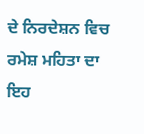ਦੇ ਨਿਰਦੇਸ਼ਨ ਵਿਚ ਰਮੇਸ਼ ਮਹਿਤਾ ਦਾ ਇਹ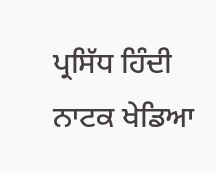ਪ੍ਰਸਿੱਧ ਹਿੰਦੀ ਨਾਟਕ ਖੇਡਿਆ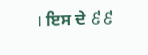। ਇਸ ਦੇ ៩៩